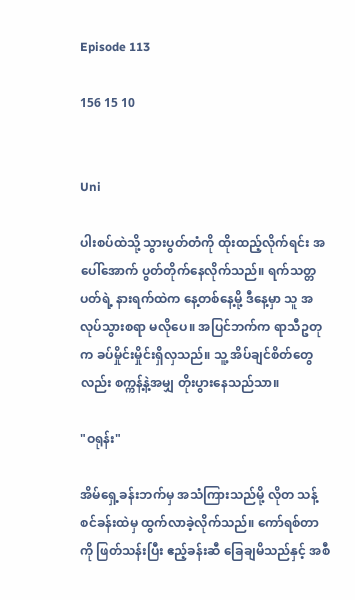Episode 113

156 15 10


Uni

ပါးစပ်ထဲသို့ သွားပွတ်တံကို ထိုးထည့်လိုက်ရင်း အပေါ်အောက် ပွတ်တိုက်နေလိုက်သည်။ ရက်သတ္တပတ်ရဲ့ နားရက်ထဲက နေ့တစ်နေ့မို့ ဒီနေ့မှာ သူ အလုပ်သွားစရာ မလိုပေ။ အပြင်ဘက်က ရာသီဥတုက ခပ်မှိုင်းမှိုင်းရှိလှသည်။ သူ့ အိပ်ချင်စိတ်တွေလည်း စက္ကန့်နဲ့အမျှ တိုးပွားနေသည်သာ။

"ဝရုန်း"

အိမ်ရှေ့ခန်းဘက်မှ အသံကြားသည်မို့ လိုတ သန့်စင်ခန်းထဲမှ ထွက်လာခဲ့လိုက်သည်။ ကော်ရစ်တာကို ဖြတ်သန်းပြီး ဧည့်ခန်းဆီ ခြေချမိသည်နှင့် အစီ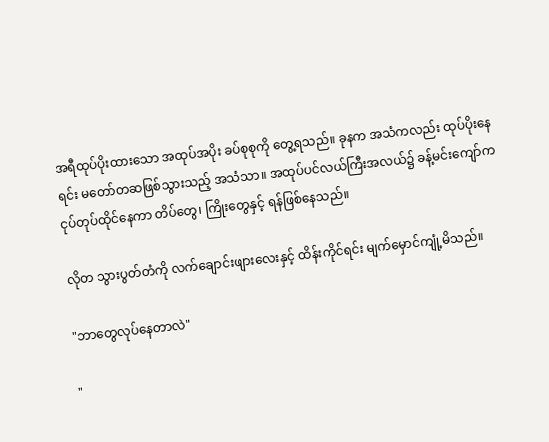အရီထုပ်ပိုးထားသော အထုပ်အပိုး ခပ်စုစုကို တွေ့ရသည်။ ခုနက အသံကလည်း ထုပ်ပိုးနေရင်း မတော်တဆဖြစ်သွားသည့် အသံသာ။ အထုပ်ပင်လယ်ကြီးအလယ်၌ ခန့်မင်းကျော်က ငုပ်တုပ်ထိုင်နေကာ တိပ်တွေ၊ ကြိုးတွေနှင့် ရန်ဖြစ်နေသည်။

လိုတ သွားပွတ်တံကို လက်ချောင်းဖျားလေးနှင့် ထိန်းကိုင်ရင်း မျက်မှောင်ကျုံ့မိသည်။

"ဘာတွေလုပ်နေတာလဲ"

"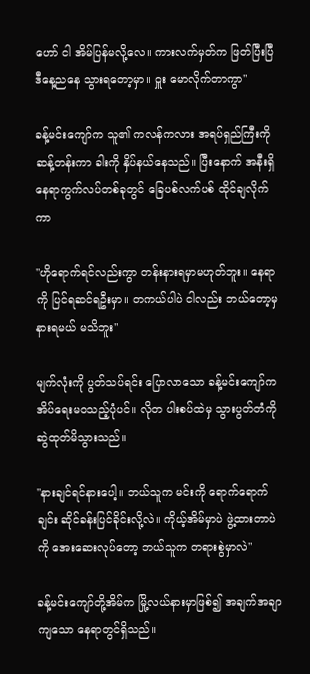ဟော် ငါ အိမ်ပြန်မလို့လေ။ ကားလက်မှတ်က ဖြတ်ပြီးပြီ ဒီနေ့ညနေ သွားရတော့မှာ။ ဝှူး မောလိုက်တာကွာ"

ခန့်မင်းကျော်က သူ၏ ကလန်ကလား အရပ်ရှည်ကြီးကို ဆန့်တန်းကာ ခါးကို နှိပ်နယ်နေသည်။ ပြီးနောက် အနီးရှိ နေရာကွက်လပ်တစ်ခုတွင် ခြေပစ်လက်ပစ် ထိုင်ချလိုက်ကာ

"ဟိုရောက်ရင်လည်းကွာ တန်းနားရမှာမဟုတ်ဘူး။ နေရာကို ပြင်ရဆင်ရဦးမှာ။ တကယ်ပါပဲ ငါလည်း ဘယ်တော့မှ နားရမယ် မသိဘူး"

မျက်လုံးကို ပွတ်သပ်ရင်း ပြောလာသော ခန့်မင်းကျော်က အိပ်ရေးမဝသည့်ပုံပင်။ လိုတ ပါးစပ်ထဲမှ သွားပွတ်တံကို ဆွဲထုတ်မိသွားသည်။

"နားချင်ရင်နားပေါ့။ ဘယ်သူက မင်းကို ရောက်ရောက်ချင်း ဆိုင်ခန်းပြင်ခိုင်းလို့လဲ။ ကိုယ့်အိမ်မှာပဲ ဖွဲ့ထားတာပဲကို အေးဆေးလုပ်တော့ ဘယ်သူက တရားစွဲမှာလဲ"

ခန့်မင်းကျော်တို့အိမ်က မြို့လယ်နားမှာဖြစ်၍ အချက်အချာကျသော နေရာတွင်ရှိသည်။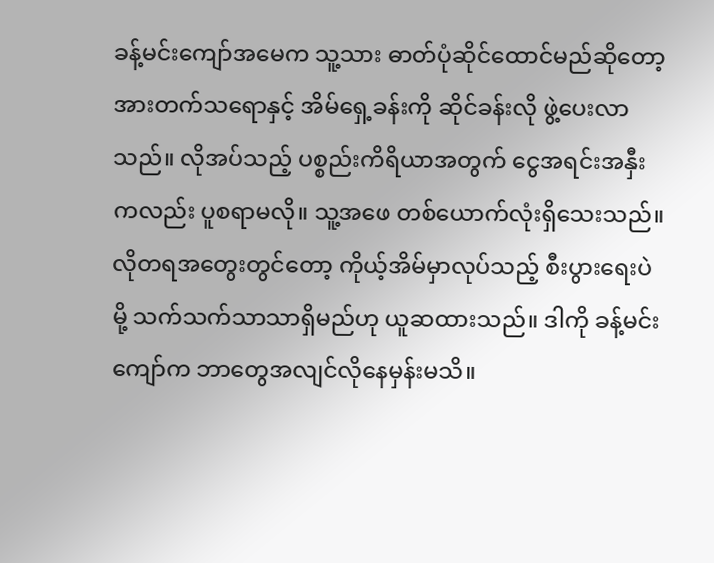ခန့်မင်းကျော်အမေက သူ့သား ဓာတ်ပုံဆိုင်ထောင်မည်ဆိုတော့ အားတက်သရောနှင့် အိမ်ရှေ့ခန်းကို ဆိုင်ခန်းလို ဖွဲ့ပေးလာသည်။ လိုအပ်သည့် ပစ္စည်းကိရိယာအတွက် ငွေအရင်းအနှီးကလည်း ပူစရာမလို။ သူ့အဖေ တစ်ယောက်လုံးရှိသေးသည်။ လိုတရအတွေးတွင်တော့ ကိုယ့်အိမ်မှာလုပ်သည့် စီးပွားရေးပဲမို့ သက်သက်သာသာရှိမည်ဟု ယူဆထားသည်။ ဒါကို ခန့်မင်းကျော်က ဘာတွေအလျင်လိုနေမှန်းမသိ။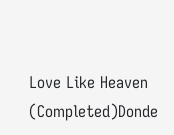Love Like Heaven (Completed)Donde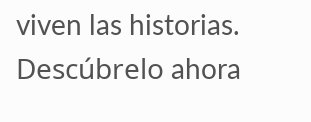viven las historias. Descúbrelo ahora